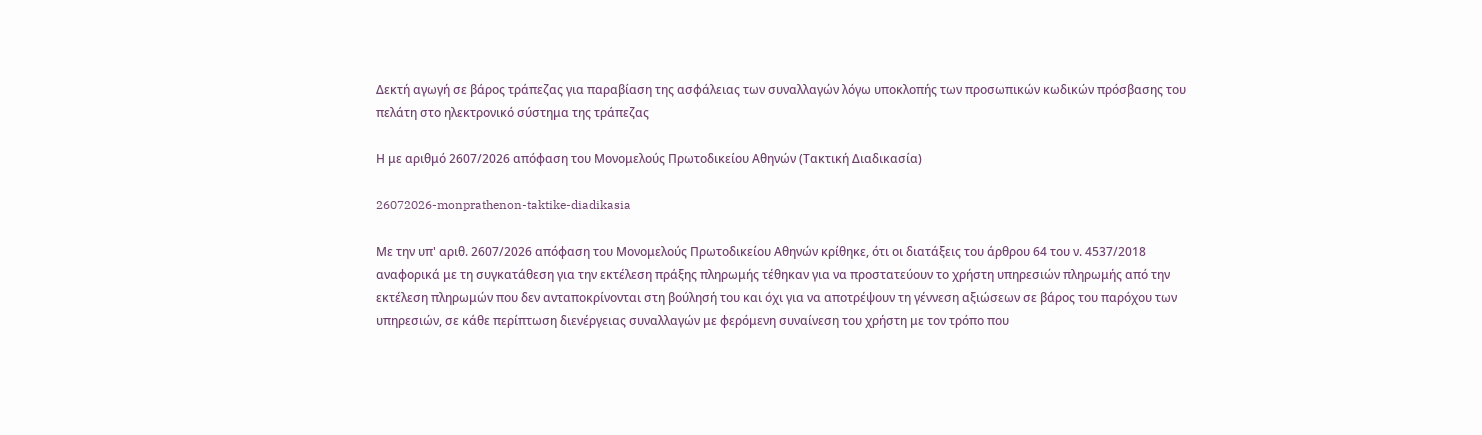Δεκτή αγωγή σε βάρος τράπεζας για παραβίαση της ασφάλειας των συναλλαγών λόγω υποκλοπής των προσωπικών κωδικών πρόσβασης του πελάτη στο ηλεκτρονικό σύστημα της τράπεζας

Η με αριθμό 2607/2026 απόφαση του Μονομελούς Πρωτοδικείου Αθηνών (Τακτική Διαδικασία)

26072026-monprathenon-taktike-diadikasia

Με την υπ' αριθ. 2607/2026 απόφαση του Μονομελούς Πρωτοδικείου Αθηνών κρίθηκε, ότι οι διατάξεις του άρθρου 64 του ν. 4537/2018 αναφορικά με τη συγκατάθεση για την εκτέλεση πράξης πληρωμής τέθηκαν για να προστατεύουν το χρήστη υπηρεσιών πληρωμής από την εκτέλεση πληρωμών που δεν ανταποκρίνονται στη βούλησή του και όχι για να αποτρέψουν τη γέννεση αξιώσεων σε βάρος του παρόχου των υπηρεσιών, σε κάθε περίπτωση διενέργειας συναλλαγών με φερόμενη συναίνεση του χρήστη με τον τρόπο που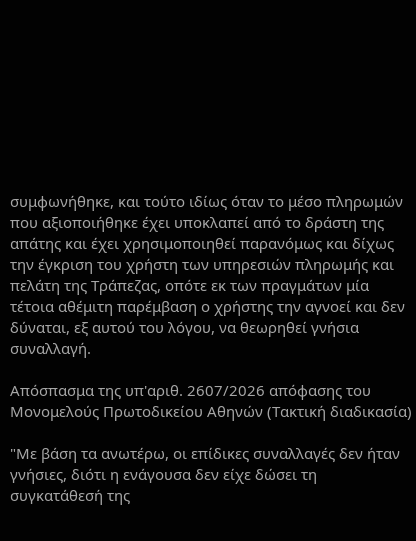συμφωνήθηκε, και τούτο ιδίως όταν το μέσο πληρωμών που αξιοποιήθηκε έχει υποκλαπεί από το δράστη της απάτης και έχει χρησιμοποιηθεί παρανόμως και δίχως την έγκριση του χρήστη των υπηρεσιών πληρωμής και πελάτη της Τράπεζας, οπότε εκ των πραγμάτων μία τέτοια αθέμιτη παρέμβαση ο χρήστης την αγνοεί και δεν δύναται, εξ αυτού του λόγου, να θεωρηθεί γνήσια συναλλαγή.

Απόσπασμα της υπ'αριθ. 2607/2026 απόφασης του Μονομελούς Πρωτοδικείου Αθηνών (Τακτική διαδικασία)

"Με βάση τα ανωτέρω, οι επίδικες συναλλαγές δεν ήταν γνήσιες, διότι η ενάγουσα δεν είχε δώσει τη συγκατάθεσή της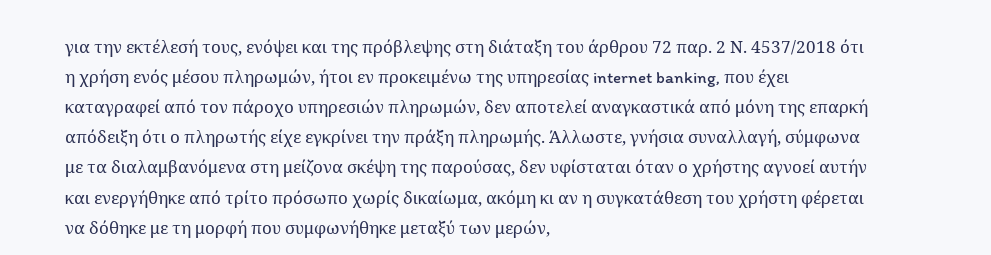για την εκτέλεσή τους, ενόψει και της πρόβλεψης στη διάταξη του άρθρου 72 παρ. 2 Ν. 4537/2018 ότι η χρήση ενός μέσου πληρωμών, ήτοι εν προκειμένω της υπηρεσίας internet banking, που έχει καταγραφεί από τον πάροχο υπηρεσιών πληρωμών, δεν αποτελεί αναγκαστικά από μόνη της επαρκή απόδειξη ότι ο πληρωτής είχε εγκρίνει την πράξη πληρωμής. Άλλωστε, γνήσια συναλλαγή, σύμφωνα με τα διαλαμβανόμενα στη μείζονα σκέψη της παρούσας, δεν υφίσταται όταν ο χρήστης αγνοεί αυτήν και ενεργήθηκε από τρίτο πρόσωπο χωρίς δικαίωμα, ακόμη κι αν η συγκατάθεση του χρήστη φέρεται να δόθηκε με τη μορφή που συμφωνήθηκε μεταξύ των μερών,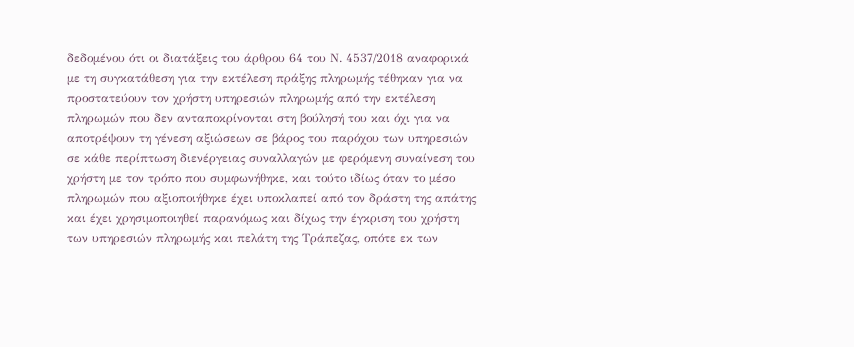δεδομένου ότι οι διατάξεις του άρθρου 64 του Ν. 4537/2018 αναφορικά με τη συγκατάθεση για την εκτέλεση πράξης πληρωμής τέθηκαν για να προστατεύουν τον χρήστη υπηρεσιών πληρωμής από την εκτέλεση πληρωμών που δεν ανταποκρίνονται στη βούλησή του και όχι για να αποτρέψουν τη γένεση αξιώσεων σε βάρος του παρόχου των υπηρεσιών σε κάθε περίπτωση διενέργειας συναλλαγών με φερόμενη συναίνεση του χρήστη με τον τρόπο που συμφωνήθηκε, και τούτο ιδίως όταν το μέσο πληρωμών που αξιοποιήθηκε έχει υποκλαπεί από τον δράστη της απάτης και έχει χρησιμοποιηθεί παρανόμως και δίχως την έγκριση του χρήστη των υπηρεσιών πληρωμής και πελάτη της Τράπεζας, οπότε εκ των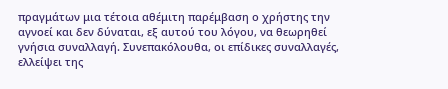πραγμάτων μια τέτοια αθέμιτη παρέμβαση ο χρήστης την αγνοεί και δεν δύναται, εξ αυτού του λόγου, να θεωρηθεί γνήσια συναλλαγή. Συνεπακόλουθα, οι επίδικες συναλλαγές, ελλείψει της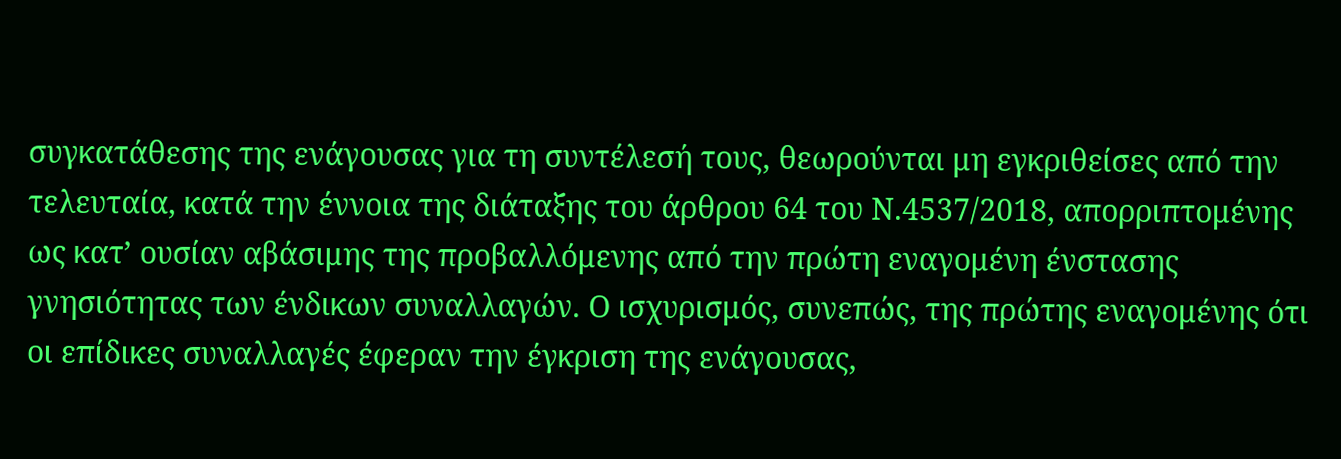συγκατάθεσης της ενάγουσας για τη συντέλεσή τους, θεωρούνται μη εγκριθείσες από την τελευταία, κατά την έννοια της διάταξης του άρθρου 64 του Ν.4537/2018, απορριπτομένης ως κατ’ ουσίαν αβάσιμης της προβαλλόμενης από την πρώτη εναγομένη ένστασης γνησιότητας των ένδικων συναλλαγών. Ο ισχυρισμός, συνεπώς, της πρώτης εναγομένης ότι οι επίδικες συναλλαγές έφεραν την έγκριση της ενάγουσας,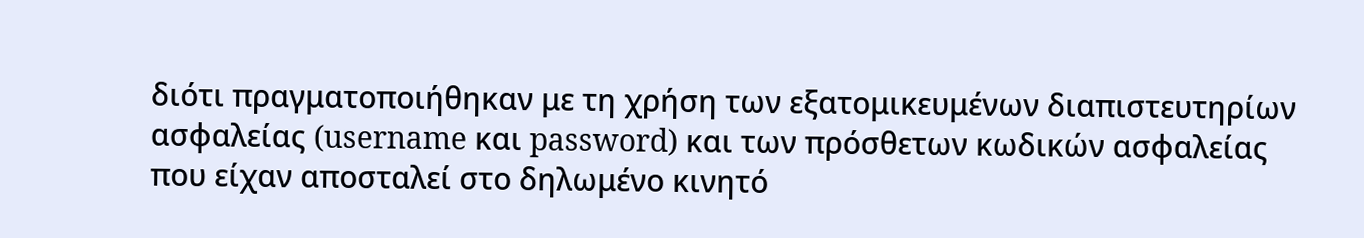διότι πραγματοποιήθηκαν με τη χρήση των εξατομικευμένων διαπιστευτηρίων ασφαλείας (username και password) και των πρόσθετων κωδικών ασφαλείας που είχαν αποσταλεί στο δηλωμένο κινητό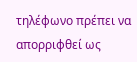τηλέφωνο πρέπει να απορριφθεί ως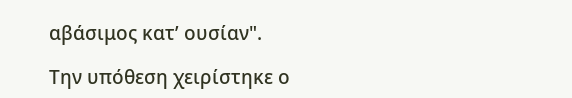αβάσιμος κατ’ ουσίαν".

Την υπόθεση χειρίστηκε ο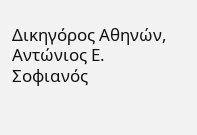Δικηγόρος Αθηνών, Αντώνιος Ε. Σοφιανός